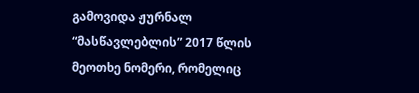გამოვიდა ჟურნალ “მასწავლებლის” 2017 წლის მეოთხე ნომერი, რომელიც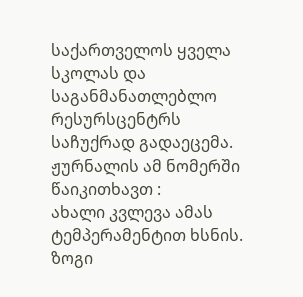საქართველოს ყველა სკოლას და საგანმანათლებლო რესურსცენტრს საჩუქრად გადაეცემა.
ჟურნალის ამ ნომერში წაიკითხავთ :
ახალი კვლევა ამას ტემპერამენტით ხსნის.
ზოგი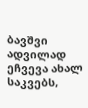ბავშვი ადვილად ეჩვევა ახალ საკვებს,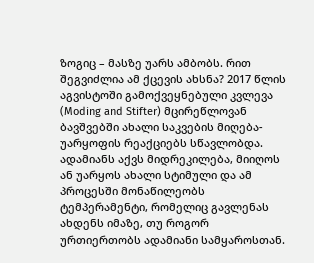ზოგიც – მასზე უარს ამბობს. რით შეგვიძლია ამ ქცევის ახსნა? 2017 წლის აგვისტოში გამოქვეყნებული კვლევა (Moding and Stifter) მცირეწლოვან ბავშვებში ახალი საკვების მიღება-უარყოფის რეაქციებს სწავლობდა.
ადამიანს აქვს მიდრეკილება, მიიღოს ან უარყოს ახალი სტიმული და ამ პროცესში მონაწილეობს ტემპერამენტი, რომელიც გავლენას ახდენს იმაზე, თუ როგორ ურთიერთობს ადამიანი სამყაროსთან.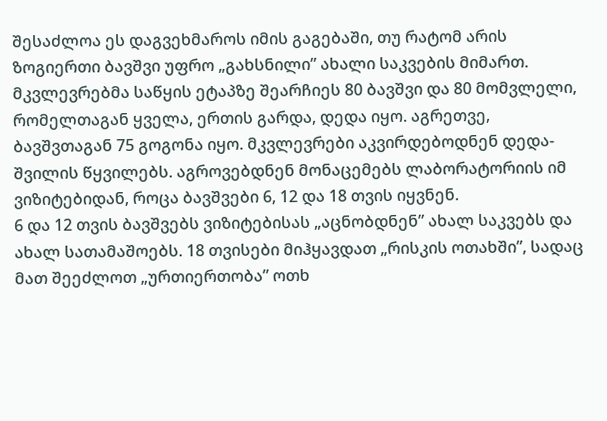შესაძლოა ეს დაგვეხმაროს იმის გაგებაში, თუ რატომ არის ზოგიერთი ბავშვი უფრო „გახსნილი” ახალი საკვების მიმართ.
მკვლევრებმა საწყის ეტაპზე შეარჩიეს 80 ბავშვი და 80 მომვლელი, რომელთაგან ყველა, ერთის გარდა, დედა იყო. აგრეთვე, ბავშვთაგან 75 გოგონა იყო. მკვლევრები აკვირდებოდნენ დედა-შვილის წყვილებს. აგროვებდნენ მონაცემებს ლაბორატორიის იმ ვიზიტებიდან, როცა ბავშვები 6, 12 და 18 თვის იყვნენ.
6 და 12 თვის ბავშვებს ვიზიტებისას „აცნობდნენ” ახალ საკვებს და ახალ სათამაშოებს. 18 თვისები მიჰყავდათ „რისკის ოთახში”, სადაც მათ შეეძლოთ „ურთიერთობა” ოთხ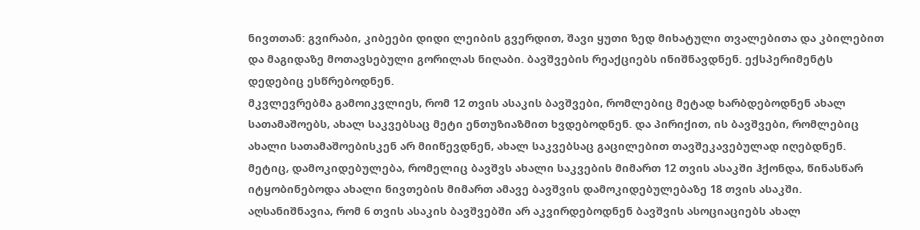ნივთთან: გვირაბი, კიბეები დიდი ლეიბის გვერდით, შავი ყუთი ზედ მიხატული თვალებითა და კბილებით და მაგიდაზე მოთავსებული გორილას ნიღაბი. ბავშვების რეაქციებს ინიშნავდნენ. ექსპერიმენტს დედებიც ესწრებოდნენ.
მკვლევრებმა გამოიკვლიეს, რომ 12 თვის ასაკის ბავშვები, რომლებიც მეტად ხარბდებოდნენ ახალ სათამაშოებს, ახალ საკვებსაც მეტი ენთუზიაზმით ხვდებოდნენ. და პირიქით, ის ბავშვები, რომლებიც ახალი სათამაშოებისკენ არ მიიწევდნენ, ახალ საკვებსაც გაცილებით თავშეკავებულად იღებდნენ. მეტიც, დამოკიდებულება, რომელიც ბავშვს ახალი საკვების მიმართ 12 თვის ასაკში ჰქონდა, წინასწარ იტყობინებოდა ახალი ნივთების მიმართ ამავე ბავშვის დამოკიდებულებაზე 18 თვის ასაკში.
აღსანიშნავია, რომ 6 თვის ასაკის ბავშვებში არ აკვირდებოდნენ ბავშვის ასოციაციებს ახალ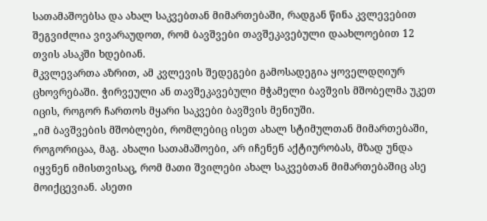სათამაშოებსა და ახალ საკვებთან მიმართებაში, რადგან წინა კვლევებით შეგვიძლია ვივარაუდოთ, რომ ბავშვები თავშეკავებული დაახლოებით 12 თვის ასაკში ხდებიან.
მკვლევართა აზრით, ამ კვლევის შედეგები გამოსადეგია ყოველდღიურ ცხოვრებაში. ჭირვეული ან თავშეკავებული მჭამელი ბავშვის მშობელმა უკეთ იცის, როგორ ჩართოს მყარი საკვები ბავშვის მენიუში.
„იმ ბავშვების მშობლები, რომლებიც ისეთ ახალ სტიმულთან მიმართებაში, როგორიცაა, მაგ. ახალი სათამაშოები, არ იჩენენ აქტიურობას, მზად უნდა იყვნენ იმისთვისაც, რომ მათი შვილები ახალ საკვებთან მიმართებაშიც ასე მოიქცევიან. ასეთი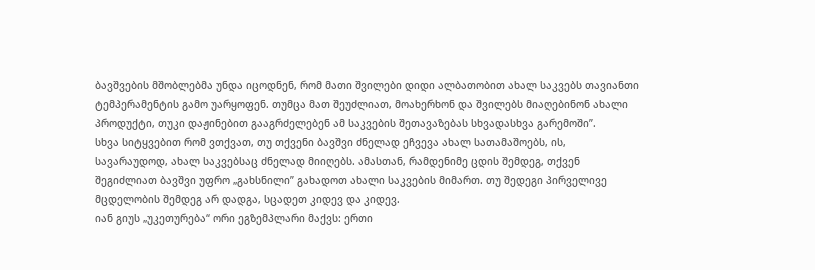ბავშვების მშობლებმა უნდა იცოდნენ, რომ მათი შვილები დიდი ალბათობით ახალ საკვებს თავიანთი ტემპერამენტის გამო უარყოფენ. თუმცა მათ შეუძლიათ, მოახერხონ და შვილებს მიაღებინონ ახალი პროდუქტი, თუკი დაჟინებით გააგრძელებენ ამ საკვების შეთავაზებას სხვადასხვა გარემოში”.
სხვა სიტყვებით რომ ვთქვათ, თუ თქვენი ბავშვი ძნელად ეჩვევა ახალ სათამაშოებს, ის, სავარაუდოდ, ახალ საკვებსაც ძნელად მიიღებს. ამასთან, რამდენიმე ცდის შემდეგ, თქვენ შეგიძლიათ ბავშვი უფრო „გახსნილი” გახადოთ ახალი საკვების მიმართ. თუ შედეგი პირველივე მცდელობის შემდეგ არ დადგა, სცადეთ კიდევ და კიდევ.
იან გიუს „უკეთურება“ ორი ეგზემპლარი მაქვს: ერთი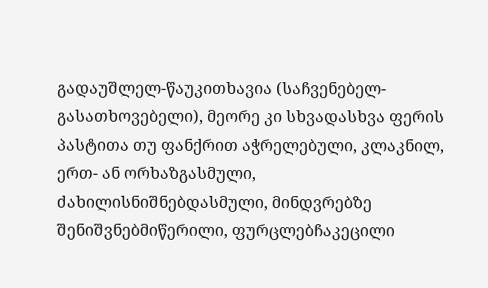გადაუშლელ-წაუკითხავია (საჩვენებელ-გასათხოვებელი), მეორე კი სხვადასხვა ფერის პასტითა თუ ფანქრით აჭრელებული, კლაკნილ, ერთ- ან ორხაზგასმული, ძახილისნიშნებდასმული, მინდვრებზე შენიშვნებმიწერილი, ფურცლებჩაკეცილი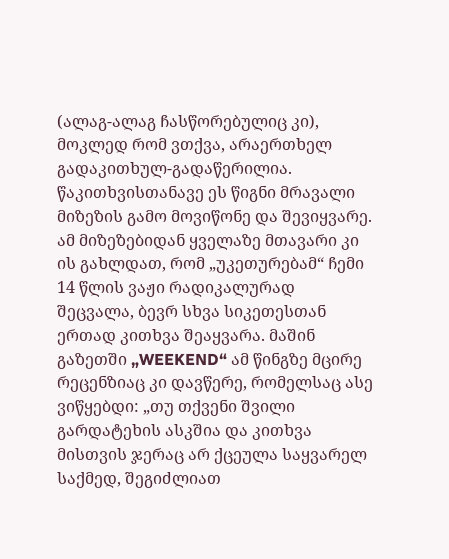(ალაგ-ალაგ ჩასწორებულიც კი), მოკლედ რომ ვთქვა, არაერთხელ გადაკითხულ-გადაწერილია. წაკითხვისთანავე ეს წიგნი მრავალი მიზეზის გამო მოვიწონე და შევიყვარე. ამ მიზეზებიდან ყველაზე მთავარი კი ის გახლდათ, რომ „უკეთურებამ“ ჩემი 14 წლის ვაჟი რადიკალურად შეცვალა, ბევრ სხვა სიკეთესთან ერთად კითხვა შეაყვარა. მაშინ გაზეთში „WEEKEND“ ამ წინგზე მცირე რეცენზიაც კი დავწერე, რომელსაც ასე ვიწყებდი: „თუ თქვენი შვილი გარდატეხის ასკშია და კითხვა მისთვის ჯერაც არ ქცეულა საყვარელ საქმედ, შეგიძლიათ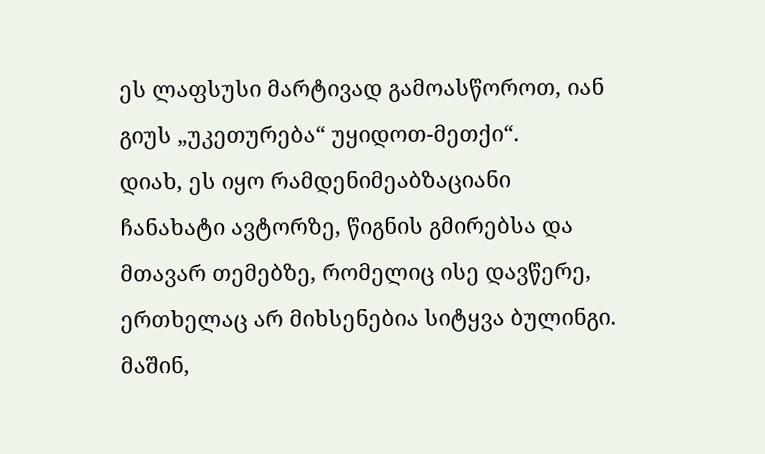ეს ლაფსუსი მარტივად გამოასწოროთ, იან გიუს „უკეთურება“ უყიდოთ-მეთქი“.
დიახ, ეს იყო რამდენიმეაბზაციანი ჩანახატი ავტორზე, წიგნის გმირებსა და მთავარ თემებზე, რომელიც ისე დავწერე, ერთხელაც არ მიხსენებია სიტყვა ბულინგი. მაშინ,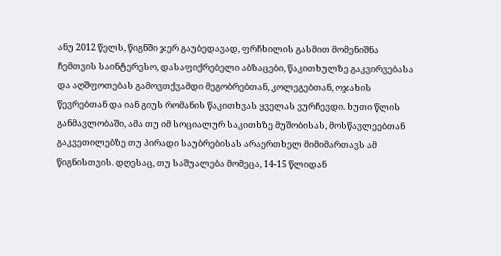ანუ 2012 წელს, წიგნში ჯერ გაუბედავად, ფრჩხილის გასმით მომენიშნა ჩემთვის საინტერესო, დასაფიქრებელი აბზაცები, წაკითხულზე გაკვირვებასა და აღშფოთებას გამოვთქვამდი მეგობრებთან, კოლეგებთან, ოჯახის წევრებთან და იან გიუს რომანის წაკითხვას ყველას ვურჩევდი. ხუთი წლის განმავლობაში, ამა თუ იმ სოციალურ საკითხზე მუშობისას, მოსწავლეებთან გაკვეთილებზე თუ პირადი საუბრებისას არაერთხელ მიმიმართავს ამ წიგნისთვის. დღესაც, თუ საშუალება მომეცა, 14-15 წლიდან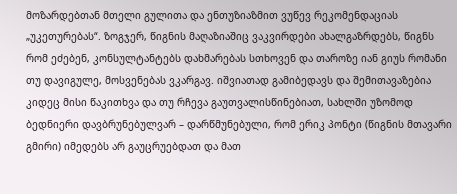მოზარდებთან მთელი გულითა და ენთუზიაზმით ვუწევ რეკომენდაციას „უკეთურებას“. ზოგჯერ, წიგნის მაღაზიაშიც ვაკვირდები ახალგაზრდებს, წიგნს რომ ეძებენ, კონსულტანტებს დახმარებას სთხოვენ და თაროზე იან გიუს რომანი თუ დავიგულე, მოსვენებას ვკარგავ. იშვიათად გამიბედავს და შემითავაზებია კიდეც მისი წაკითხვა და თუ რჩევა გაუთვალისწინებიათ, სახლში უზომოდ ბედნიერი დავბრუნებულვარ – დარწმუნებული, რომ ერიკ პონტი (წიგნის მთავარი გმირი) იმედებს არ გაუცრუებდათ და მათ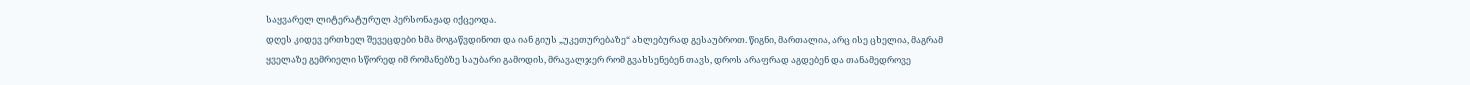საყვარელ ლიტერატურულ პერსონაჟად იქცეოდა.
დღეს კიდევ ერთხელ შევეცდები ხმა მოგაწვდინოთ და იან გიუს „უკეთურებაზე“ ახლებურად გესაუბროთ. წიგნი, მართალია, არც ისე ცხელია, მაგრამ ყველაზე გემრიელი სწორედ იმ რომანებზე საუბარი გამოდის, მრავალჯერ რომ გვახსენებენ თავს, დროს არაფრად აგდებენ და თანამედროვე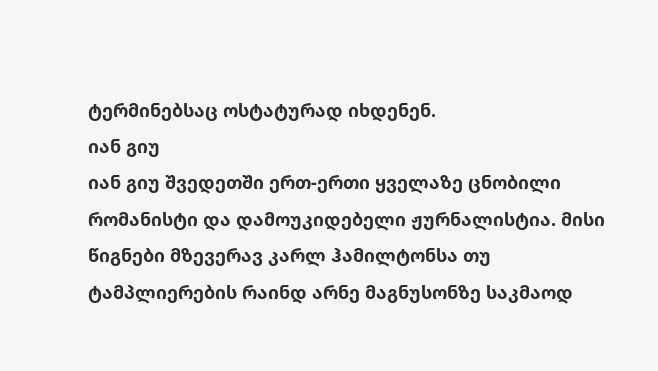ტერმინებსაც ოსტატურად იხდენენ.
იან გიუ
იან გიუ შვედეთში ერთ-ერთი ყველაზე ცნობილი რომანისტი და დამოუკიდებელი ჟურნალისტია. მისი წიგნები მზევერავ კარლ ჰამილტონსა თუ ტამპლიერების რაინდ არნე მაგნუსონზე საკმაოდ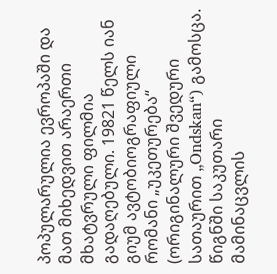პოპულარულია ევროპაში და მათ მიხედვით არაერთი მხატვრული ფილმია გადაღებული. 19821 წელს იან გიუმ ავტობიოგრაფიული რომანი „უკეთურება“ (ორიგინალური შვედური სათაურით „Ondskan“) გამოსცა. წიგნში საკუთარი მამინაცვლის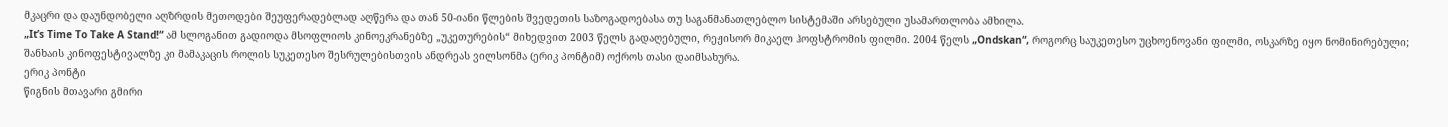მკაცრი და დაუნდობელი აღზრდის მეთოდები შეუფერადებლად აღწერა და თან 50-იანი წლების შვედეთის საზოგადოებასა თუ საგანმანათლებლო სისტემაში არსებული უსამართლობა ამხილა.
„It’s Time To Take A Stand!“ ამ სლოგანით გადიოდა მსოფლიოს კინოეკრანებზე „უკეთურების“ მიხედვით 2003 წელს გადაღებული, რეჟისორ მიკაელ ჰოფსტრომის ფილმი. 2004 წელს „Ondskan“, როგორც საუკეთესო უცხოენოვანი ფილმი, ოსკარზე იყო ნომინირებული; შანხაის კინოფესტივალზე კი მამაკაცის როლის სუკეთესო შესრულებისთვის ანდრეას ვილსონმა (ერიკ პონტიმ) ოქროს თასი დაიმსახურა.
ერიკ პონტი
წიგნის მთავარი გმირი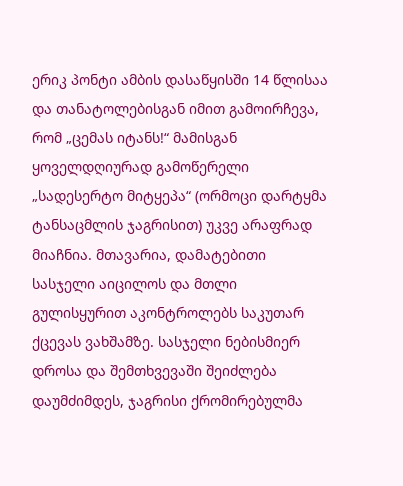ერიკ პონტი ამბის დასაწყისში 14 წლისაა და თანატოლებისგან იმით გამოირჩევა, რომ „ცემას იტანს!“ მამისგან ყოველდღიურად გამოწერელი „სადესერტო მიტყეპა“ (ორმოცი დარტყმა ტანსაცმლის ჯაგრისით) უკვე არაფრად მიაჩნია. მთავარია, დამატებითი სასჯელი აიცილოს და მთლი გულისყურით აკონტროლებს საკუთარ ქცევას ვახშამზე. სასჯელი ნებისმიერ დროსა და შემთხვევაში შეიძლება დაუმძიმდეს, ჯაგრისი ქრომირებულმა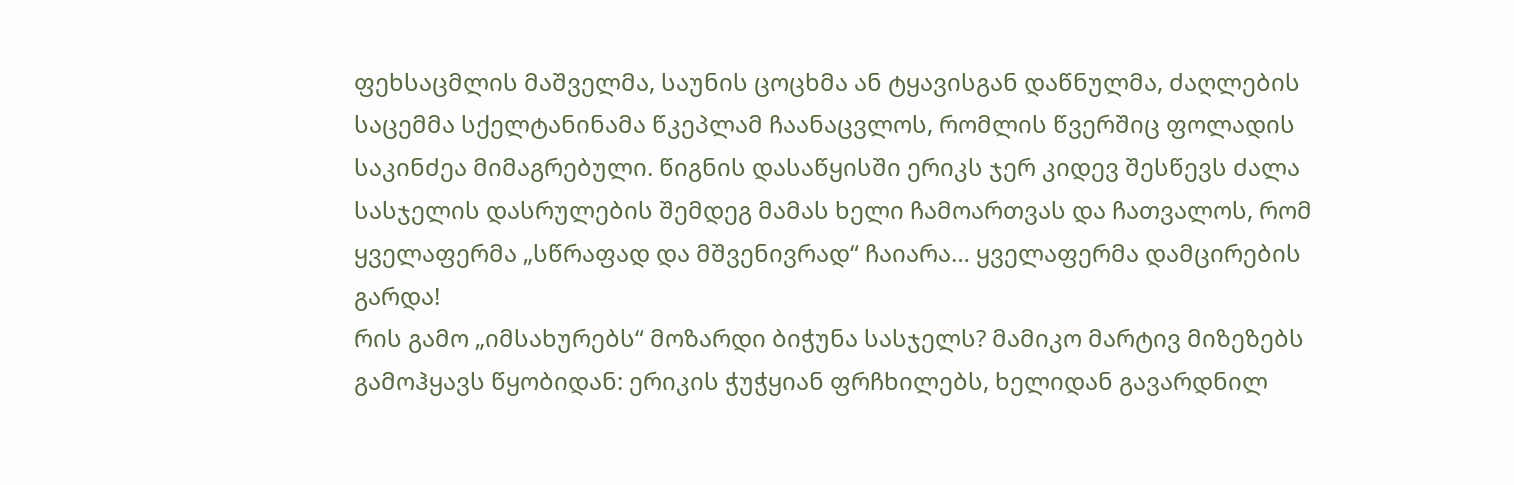ფეხსაცმლის მაშველმა, საუნის ცოცხმა ან ტყავისგან დაწნულმა, ძაღლების საცემმა სქელტანინამა წკეპლამ ჩაანაცვლოს, რომლის წვერშიც ფოლადის საკინძეა მიმაგრებული. წიგნის დასაწყისში ერიკს ჯერ კიდევ შესწევს ძალა სასჯელის დასრულების შემდეგ მამას ხელი ჩამოართვას და ჩათვალოს, რომ ყველაფერმა „სწრაფად და მშვენივრად“ ჩაიარა… ყველაფერმა დამცირების გარდა!
რის გამო „იმსახურებს“ მოზარდი ბიჭუნა სასჯელს? მამიკო მარტივ მიზეზებს გამოჰყავს წყობიდან: ერიკის ჭუჭყიან ფრჩხილებს, ხელიდან გავარდნილ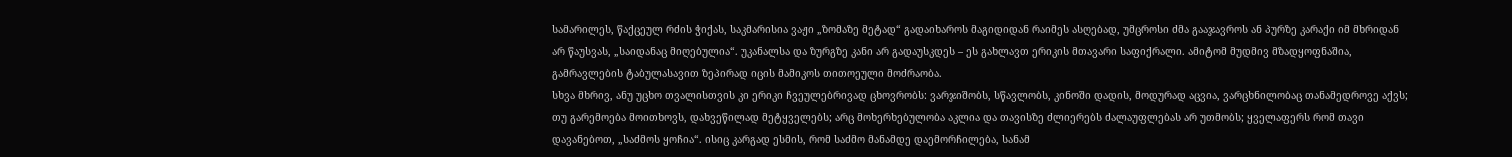სამარილეს, წაქცეულ რძის ჭიქას, საკმარისია ვაჟი „ზომაზე მეტად“ გადაიხაროს მაგიდიდან რაიმეს ასღებად, უმცროსი ძმა გააჯავროს ან პურზე კარაქი იმ მხრიდან არ წაუსვას, „საიდანაც მიღებულია“. უკანალსა და ზურგზე კანი არ გადაუსკდეს – ეს გახლავთ ერიკის მთავარი საფიქრალი. ამიტომ მუდმივ მზადყოფნაშია, გამრავლების ტაბულასავით ზეპირად იცის მამიკოს თითოეული მოძრაობა.
სხვა მხრივ, ანუ უცხო თვალისთვის კი ერიკი ჩვეულებრივად ცხოვრობს: ვარჯიშობს, სწავლობს, კინოში დადის, მოდურად აცვია, ვარცხნილობაც თანამედროვე აქვს; თუ გარემოება მოითხოვს, დახვეწილად მეტყველებს; არც მოხერხებულობა აკლია და თავისზე ძლიერებს ძალაუფლებას არ უთმობს; ყველაფერს რომ თავი დავანებოთ, „საძმოს ყოჩია“. ისიც კარგად ესმის, რომ საძმო მანამდე დაემორჩილება, სანამ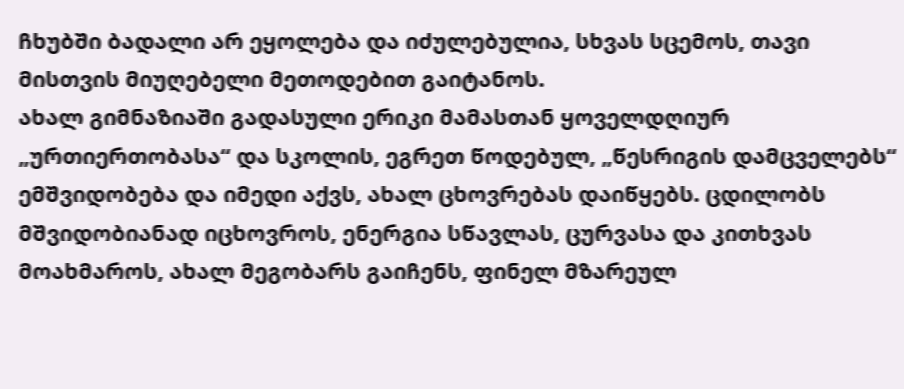ჩხუბში ბადალი არ ეყოლება და იძულებულია, სხვას სცემოს, თავი მისთვის მიუღებელი მეთოდებით გაიტანოს.
ახალ გიმნაზიაში გადასული ერიკი მამასთან ყოველდღიურ „ურთიერთობასა“ და სკოლის, ეგრეთ წოდებულ, „წესრიგის დამცველებს“ ემშვიდობება და იმედი აქვს, ახალ ცხოვრებას დაიწყებს. ცდილობს მშვიდობიანად იცხოვროს, ენერგია სწავლას, ცურვასა და კითხვას მოახმაროს, ახალ მეგობარს გაიჩენს, ფინელ მზარეულ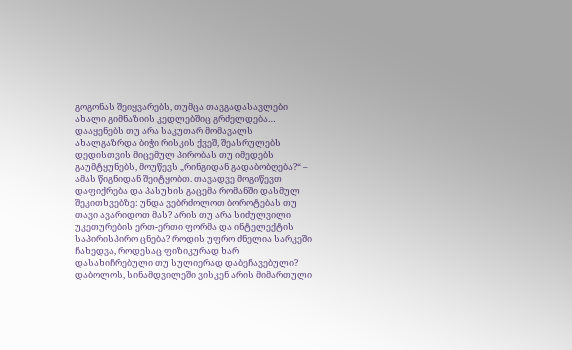გოგონას შეიყვარებს, თუმცა თავგადასავლები ახალი გიმნაზიის კედლებშიც გრძელდება…
დააყენებს თუ არა საკუთარ მომავალს ახალგაზრდა ბიჭი რისკის ქვეშ, შეასრულებს დედისთვის მიცემულ პირობას თუ იმედებს გაუმტყუნებს, მოუწევს „რინგიდან გადაბობღება?“ – ამას წიგნიდან შეიტყობთ. თავადვე მოგიწევთ დაფიქრება და პასუხის გაცემა რომანში დასმულ შეკითხვებზე: უნდა ვებრძოლოთ ბოროტებას თუ თავი ავარიდოთ მას? არის თუ არა სიძულვილი უკეთურების ერთ-ერთი ფორმა და ინტელექტის საპირისპირო ცნება? როდის უფრო ძნელია სარკეში ჩახედვა, როდესაც ფიზიკურად ხარ დასახიჩრებული თუ სულიერად დაბეჩავებული? დაბოლოს, სინამდვილეში ვისკენ არის მიმართული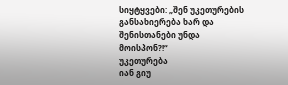სიყტყვები: „შენ უკეთურების განსახიერება ხარ და შენისთანები უნდა მოისპონ?!“
უკეთურება
იან გიუ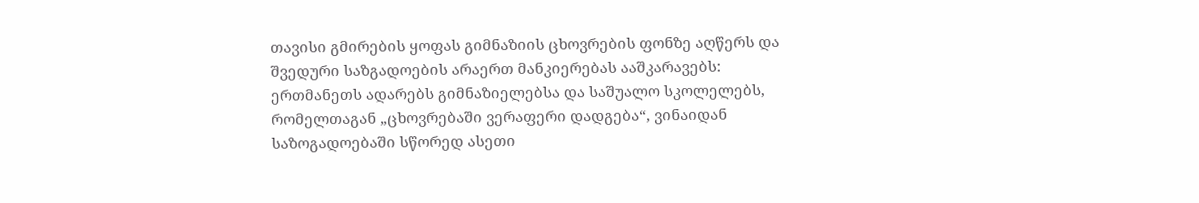თავისი გმირების ყოფას გიმნაზიის ცხოვრების ფონზე აღწერს და შვედური საზგადოების არაერთ მანკიერებას ააშკარავებს: ერთმანეთს ადარებს გიმნაზიელებსა და საშუალო სკოლელებს, რომელთაგან „ცხოვრებაში ვერაფერი დადგება“, ვინაიდან საზოგადოებაში სწორედ ასეთი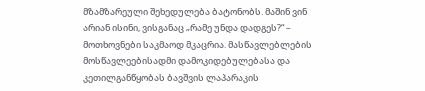მზამზარეული შეხედულება ბატონობს. მაშინ ვინ არიან ისინი, ვისგანაც „რამე უნდა დადგეს?“ – მოთხოვნები საკმაოდ მკაცრია. მასწავლებლების მოსწავლეებისადმი დამოკიდებულებასა და კეთილგანწყობას ბავშვის ლაპარაკის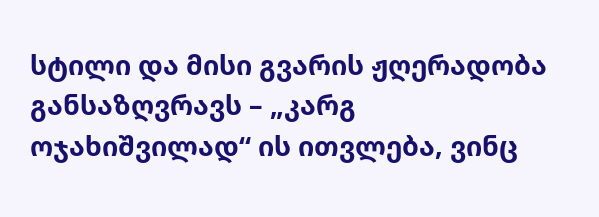სტილი და მისი გვარის ჟღერადობა განსაზღვრავს – „კარგ ოჯახიშვილად“ ის ითვლება, ვინც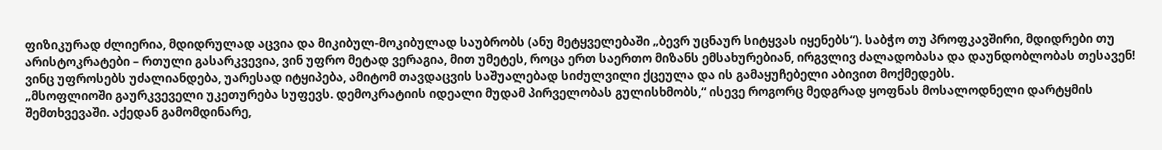ფიზიკურად ძლიერია, მდიდრულად აცვია და მიკიბულ-მოკიბულად საუბრობს (ანუ მეტყველებაში „ბევრ უცნაურ სიტყვას იყენებს“). საბჭო თუ პროფკავშირი, მდიდრები თუ არისტოკრატები – რთული გასარკვევია, ვინ უფრო მეტად ვერაგია, მით უმეტეს, როცა ერთ საერთო მიზანს ემსახურებიან, ირგვლივ ძალადობასა და დაუნდობლობას თესავენ! ვინც უფროსებს უძალიანდება, უარესად იტყიპება, ამიტომ თავდაცვის საშუალებად სიძულვილი ქცეულა და ის გამაყუჩებელი აბივით მოქმედებს.
„მსოფლიოში გაურკვეველი უკეთურება სუფევს. დემოკრატიის იდეალი მუდამ პირველობას გულისხმობს,“ ისევე როგორც მედგრად ყოფნას მოსალოდნელი დარტყმის შემთხვევაში. აქედან გამომდინარე,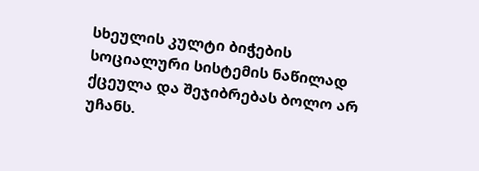სხეულის კულტი ბიჭების სოციალური სისტემის ნაწილად ქცეულა და შეჯიბრებას ბოლო არ უჩანს.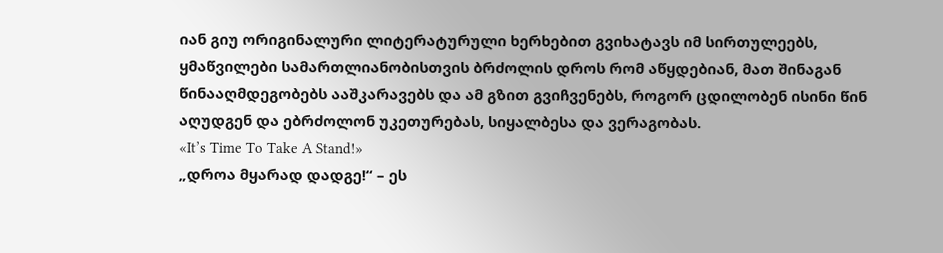იან გიუ ორიგინალური ლიტერატურული ხერხებით გვიხატავს იმ სირთულეებს, ყმაწვილები სამართლიანობისთვის ბრძოლის დროს რომ აწყდებიან, მათ შინაგან წინააღმდეგობებს ააშკარავებს და ამ გზით გვიჩვენებს, როგორ ცდილობენ ისინი წინ აღუდგენ და ებრძოლონ უკეთურებას, სიყალბესა და ვერაგობას.
«It’s Time To Take A Stand!»
„დროა მყარად დადგე!“ – ეს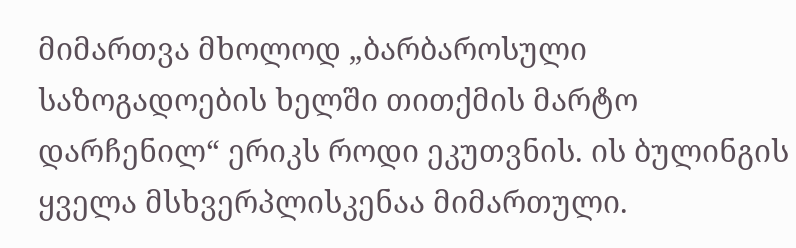მიმართვა მხოლოდ „ბარბაროსული საზოგადოების ხელში თითქმის მარტო დარჩენილ“ ერიკს როდი ეკუთვნის. ის ბულინგის ყველა მსხვერპლისკენაა მიმართული.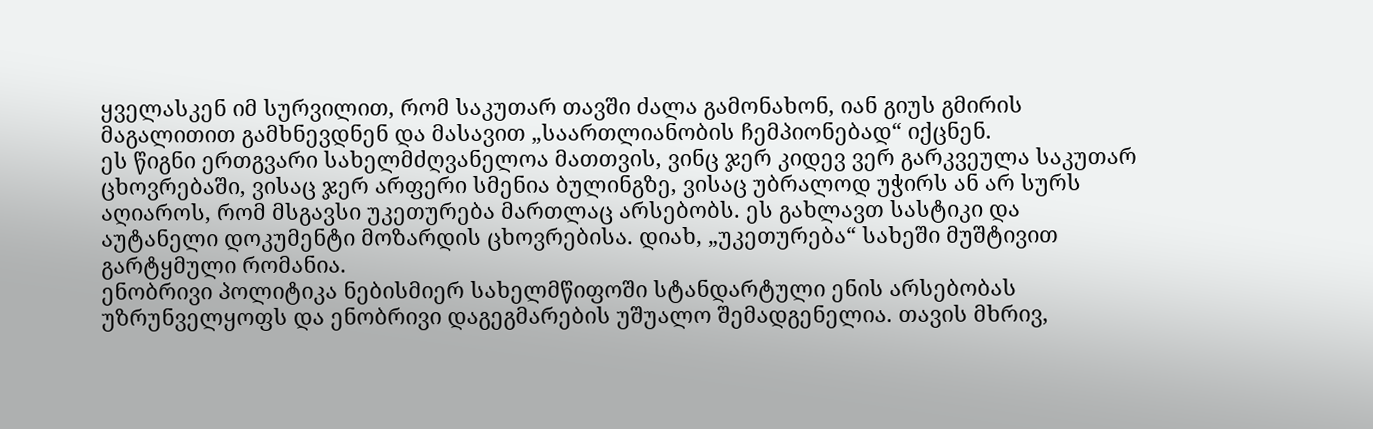ყველასკენ იმ სურვილით, რომ საკუთარ თავში ძალა გამონახონ, იან გიუს გმირის მაგალითით გამხნევდნენ და მასავით „საართლიანობის ჩემპიონებად“ იქცნენ.
ეს წიგნი ერთგვარი სახელმძღვანელოა მათთვის, ვინც ჯერ კიდევ ვერ გარკვეულა საკუთარ ცხოვრებაში, ვისაც ჯერ არფერი სმენია ბულინგზე, ვისაც უბრალოდ უჭირს ან არ სურს აღიაროს, რომ მსგავსი უკეთურება მართლაც არსებობს. ეს გახლავთ სასტიკი და აუტანელი დოკუმენტი მოზარდის ცხოვრებისა. დიახ, „უკეთურება“ სახეში მუშტივით გარტყმული რომანია.
ენობრივი პოლიტიკა ნებისმიერ სახელმწიფოში სტანდარტული ენის არსებობას უზრუნველყოფს და ენობრივი დაგეგმარების უშუალო შემადგენელია. თავის მხრივ,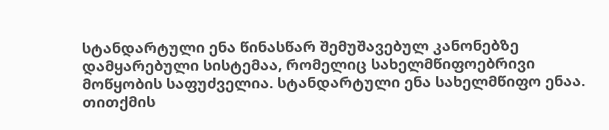სტანდარტული ენა წინასწარ შემუშავებულ კანონებზე დამყარებული სისტემაა, რომელიც სახელმწიფოებრივი მოწყობის საფუძველია. სტანდარტული ენა სახელმწიფო ენაა. თითქმის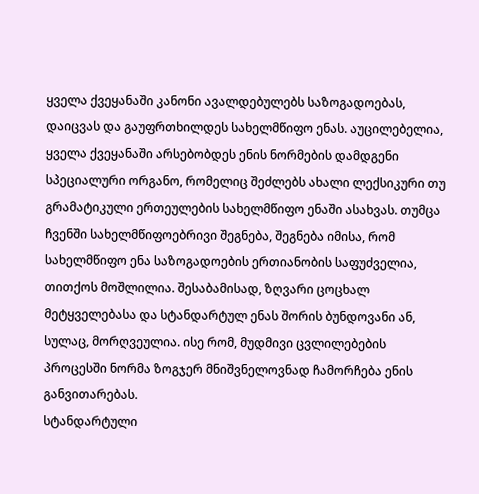ყველა ქვეყანაში კანონი ავალდებულებს საზოგადოებას, დაიცვას და გაუფრთხილდეს სახელმწიფო ენას. აუცილებელია, ყველა ქვეყანაში არსებობდეს ენის ნორმების დამდგენი სპეციალური ორგანო, რომელიც შეძლებს ახალი ლექსიკური თუ გრამატიკული ერთეულების სახელმწიფო ენაში ასახვას. თუმცა ჩვენში სახელმწიფოებრივი შეგნება, შეგნება იმისა, რომ სახელმწიფო ენა საზოგადოების ერთიანობის საფუძველია, თითქოს მოშლილია. შესაბამისად, ზღვარი ცოცხალ მეტყველებასა და სტანდარტულ ენას შორის ბუნდოვანი ან, სულაც, მორღვეულია. ისე რომ, მუდმივი ცვლილებების პროცესში ნორმა ზოგჯერ მნიშვნელოვნად ჩამორჩება ენის განვითარებას.
სტანდარტული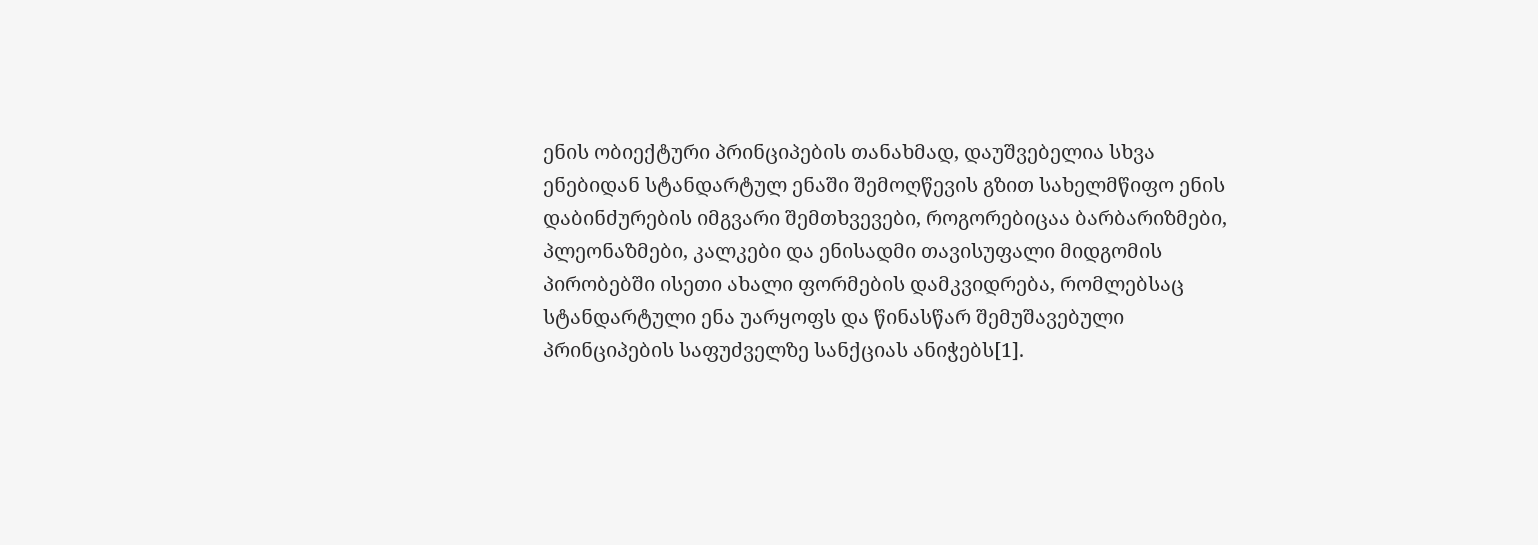ენის ობიექტური პრინციპების თანახმად, დაუშვებელია სხვა ენებიდან სტანდარტულ ენაში შემოღწევის გზით სახელმწიფო ენის დაბინძურების იმგვარი შემთხვევები, როგორებიცაა ბარბარიზმები, პლეონაზმები, კალკები და ენისადმი თავისუფალი მიდგომის პირობებში ისეთი ახალი ფორმების დამკვიდრება, რომლებსაც სტანდარტული ენა უარყოფს და წინასწარ შემუშავებული პრინციპების საფუძველზე სანქციას ანიჭებს[1].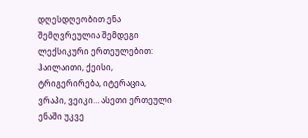დღესდღეობით ენა შემღვრეულია შემდეგი ლექსიკური ერთეულებით: ჰაილაითი, ქეისი, ტრიგერირება, იტერაცია, ვრაპი, ვეიკი… ასეთი ერთეული ენაში უკვე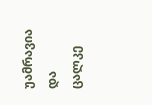უამრავია და ცალკე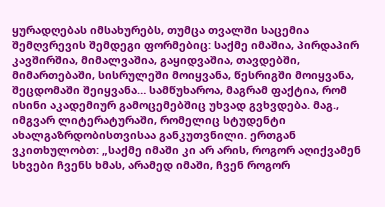ყურადღებას იმსახურებს, თუმცა თვალში საცემია შემღვრევის შემდეგი ფორმებიც: საქმე იმაშია, პირდაპირ კავშირშია, მიმალვაშია, გაყიდვაშია, თავდებში, მიმართებაში, სისრულეში მოიყვანა, წესრიგში მოიყვანა, შეცდომაში შეიყვანა… სამწუხაროა, მაგრამ ფაქტია, რომ ისინი აკადემიურ გამოცემებშიც უხვად გვხვდება. მაგ., იმგვარ ლიტერატურაში, რომელიც სტუდენტი ახალგაზრდობისთვისაა განკუთვნილი. ერთგან ვკითხულობთ: „საქმე იმაში კი არ არის, როგორ აღიქვამენ სხვები ჩვენს ხმას, არამედ იმაში, ჩვენ როგორ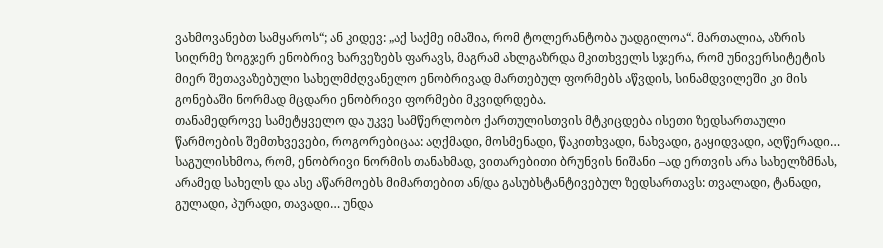ვახმოვანებთ სამყაროს“; ან კიდევ: „აქ საქმე იმაშია, რომ ტოლერანტობა უადგილოა“. მართალია, აზრის სიღრმე ზოგჯერ ენობრივ ხარვეზებს ფარავს, მაგრამ ახლგაზრდა მკითხველს სჯერა, რომ უნივერსიტეტის მიერ შეთავაზებული სახელმძღვანელო ენობრივად მართებულ ფორმებს აწვდის, სინამდვილეში კი მის გონებაში ნორმად მცდარი ენობრივი ფორმები მკვიდრდება.
თანამედროვე სამეტყველო და უკვე სამწერლობო ქართულისთვის მტკიცდება ისეთი ზედსართაული წარმოების შემთხვევები, როგორებიცაა: აღქმადი, მოსმენადი, წაკითხვადი, ნახვადი, გაყიდვადი, აღწერადი… საგულისხმოა, რომ, ენობრივი ნორმის თანახმად, ვითარებითი ბრუნვის ნიშანი –ად ერთვის არა სახელზმნას, არამედ სახელს და ასე აწარმოებს მიმართებით ან/და გასუბსტანტივებულ ზედსართავს: თვალადი, ტანადი, გულადი, პურადი, თავადი… უნდა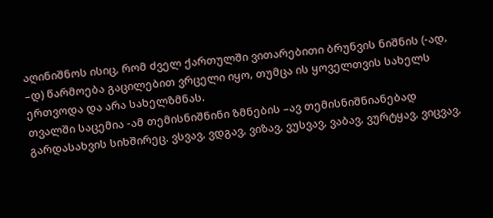აღინიშნოს ისიც, რომ ძველ ქართულში ვითარებითი ბრუნვის ნიშნის (-ად, –დ) წარმოება გაცილებით ვრცელი იყო, თუმცა ის ყოველთვის სახელს ერთვოდა და არა სახელზმნას.
თვალში საცემია -ამ თემისნიშნინი ზმნების –ავ თემისნიშნიანებად გარდასახვის სიხშირეც. ვსვავ, ვდგავ, ვიზავ, ვუსვავ, ვაბავ, ვურტყავ, ვიცვავ,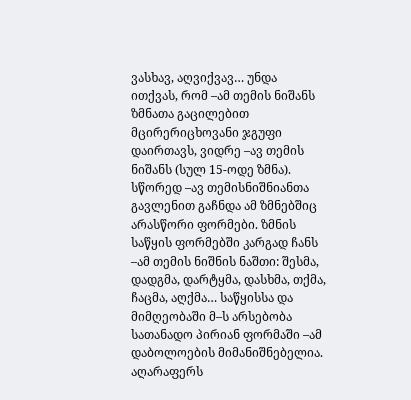ვასხავ, აღვიქვავ… უნდა ითქვას, რომ –ამ თემის ნიშანს ზმნათა გაცილებით მცირერიცხოვანი ჯგუფი დაირთავს, ვიდრე –ავ თემის ნიშანს (სულ 15-ოდე ზმნა). სწორედ –ავ თემისნიშნიანთა გავლენით გაჩნდა ამ ზმნებშიც არასწორი ფორმები. ზმნის საწყის ფორმებში კარგად ჩანს –ამ თემის ნიშნის ნაშთი: შესმა, დადგმა, დარტყმა, დასხმა, თქმა, ჩაცმა, აღქმა… საწყისსა და მიმღეობაში მ–ს არსებობა სათანადო პირიან ფორმაში –ამ დაბოლოების მიმანიშნებელია.
აღარაფერს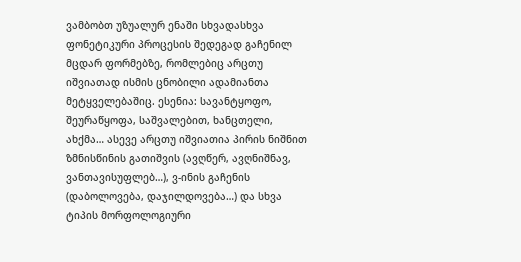ვამბობთ უზუალურ ენაში სხვადასხვა ფონეტიკური პროცესის შედეგად გაჩენილ მცდარ ფორმებზე, რომლებიც არცთუ იშვიათად ისმის ცნობილი ადამიანთა მეტყველებაშიც. ესენია: სავანტყოფო, შეურაწყოფა, საშვალებით, ხანცთელი, ახქმა… ასევე არცთუ იშვიათია პირის ნიშნით ზმნისწინის გათიშვის (ავღწერ, ავღნიშნავ, ვანთავისუფლებ…), ვ-ინის გაჩენის (დაბოლოვება, დაჯილდოვება…) და სხვა ტიპის მორფოლოგიური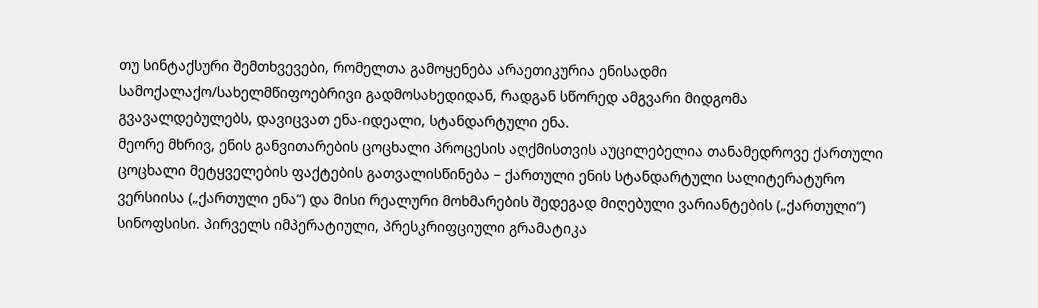თუ სინტაქსური შემთხვევები, რომელთა გამოყენება არაეთიკურია ენისადმი სამოქალაქო/სახელმწიფოებრივი გადმოსახედიდან, რადგან სწორედ ამგვარი მიდგომა გვავალდებულებს, დავიცვათ ენა-იდეალი, სტანდარტული ენა.
მეორე მხრივ, ენის განვითარების ცოცხალი პროცესის აღქმისთვის აუცილებელია თანამედროვე ქართული ცოცხალი მეტყველების ფაქტების გათვალისწინება – ქართული ენის სტანდარტული სალიტერატურო ვერსიისა („ქართული ენა“) და მისი რეალური მოხმარების შედეგად მიღებული ვარიანტების („ქართული“) სინოფსისი. პირველს იმპერატიული, პრესკრიფციული გრამატიკა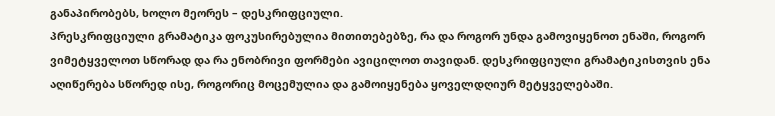განაპირობებს, ხოლო მეორეს – დესკრიფციული.
პრესკრიფციული გრამატიკა ფოკუსირებულია მითითებებზე, რა და როგორ უნდა გამოვიყენოთ ენაში, როგორ ვიმეტყველოთ სწორად და რა ენობრივი ფორმები ავიცილოთ თავიდან. დესკრიფციული გრამატიკისთვის ენა აღიწერება სწორედ ისე, როგორიც მოცემულია და გამოიყენება ყოველდღიურ მეტყველებაში.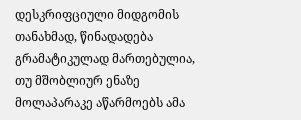დესკრიფციული მიდგომის თანახმად, წინადადება გრამატიკულად მართებულია, თუ მშობლიურ ენაზე მოლაპარაკე აწარმოებს ამა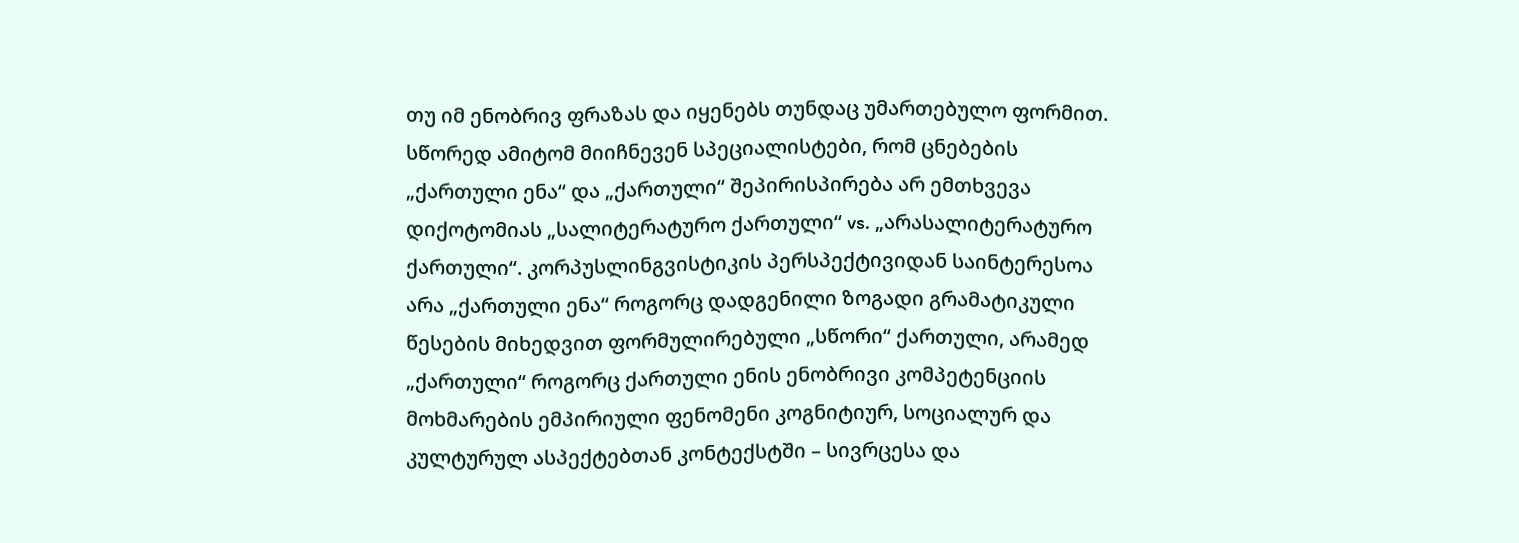თუ იმ ენობრივ ფრაზას და იყენებს თუნდაც უმართებულო ფორმით. სწორედ ამიტომ მიიჩნევენ სპეციალისტები, რომ ცნებების „ქართული ენა“ და „ქართული“ შეპირისპირება არ ემთხვევა დიქოტომიას „სალიტერატურო ქართული“ vs. „არასალიტერატურო ქართული“. კორპუსლინგვისტიკის პერსპექტივიდან საინტერესოა არა „ქართული ენა“ როგორც დადგენილი ზოგადი გრამატიკული წესების მიხედვით ფორმულირებული „სწორი“ ქართული, არამედ „ქართული“ როგორც ქართული ენის ენობრივი კომპეტენციის მოხმარების ემპირიული ფენომენი კოგნიტიურ, სოციალურ და კულტურულ ასპექტებთან კონტექსტში – სივრცესა და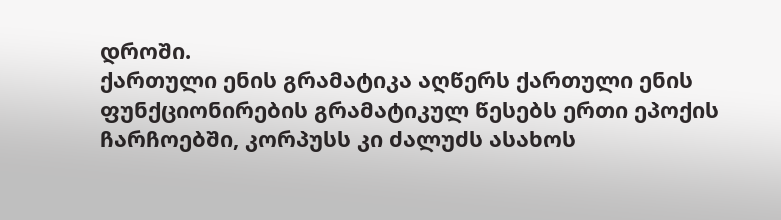დროში.
ქართული ენის გრამატიკა აღწერს ქართული ენის ფუნქციონირების გრამატიკულ წესებს ერთი ეპოქის ჩარჩოებში, კორპუსს კი ძალუძს ასახოს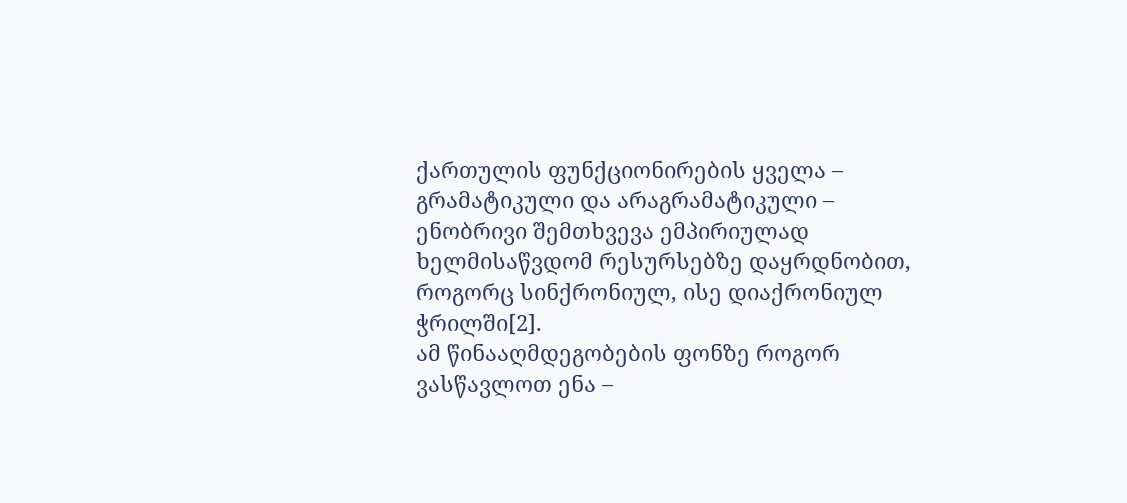ქართულის ფუნქციონირების ყველა – გრამატიკული და არაგრამატიკული – ენობრივი შემთხვევა ემპირიულად ხელმისაწვდომ რესურსებზე დაყრდნობით, როგორც სინქრონიულ, ისე დიაქრონიულ ჭრილში[2].
ამ წინააღმდეგობების ფონზე როგორ ვასწავლოთ ენა –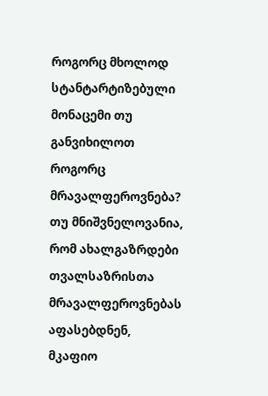როგორც მხოლოდ სტანტარტიზებული მონაცემი თუ განვიხილოთ როგორც მრავალფეროვნება?
თუ მნიშვნელოვანია, რომ ახალგაზრდები თვალსაზრისთა მრავალფეროვნებას აფასებდნენ, მკაფიო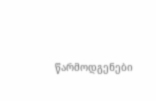წარმოდგენები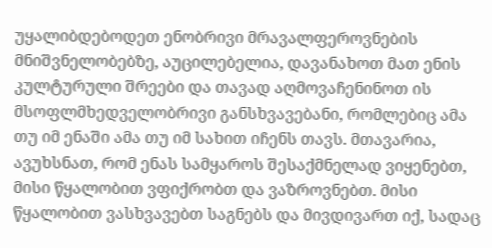უყალიბდებოდეთ ენობრივი მრავალფეროვნების მნიშვნელობებზე, აუცილებელია, დავანახოთ მათ ენის კულტურული შრეები და თავად აღმოვაჩენინოთ ის მსოფლმხედველობრივი განსხვავებანი, რომლებიც ამა თუ იმ ენაში ამა თუ იმ სახით იჩენს თავს. მთავარია, ავუხსნათ, რომ ენას სამყაროს შესაქმნელად ვიყენებთ, მისი წყალობით ვფიქრობთ და ვაზროვნებთ. მისი წყალობით ვასხვავებთ საგნებს და მივდივართ იქ, სადაც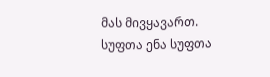მას მივყავართ. სუფთა ენა სუფთა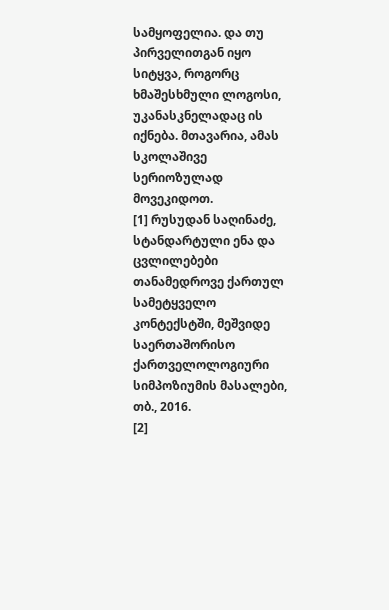სამყოფელია. და თუ პირველითგან იყო სიტყვა, როგორც ხმაშესხმული ლოგოსი, უკანასკნელადაც ის იქნება. მთავარია, ამას სკოლაშივე სერიოზულად მოვეკიდოთ.
[1] რუსუდან საღინაძე, სტანდარტული ენა და ცვლილებები თანამედროვე ქართულ სამეტყველო კონტექსტში, მეშვიდე საერთაშორისო ქართველოლოგიური სიმპოზიუმის მასალები, თბ., 2016.
[2]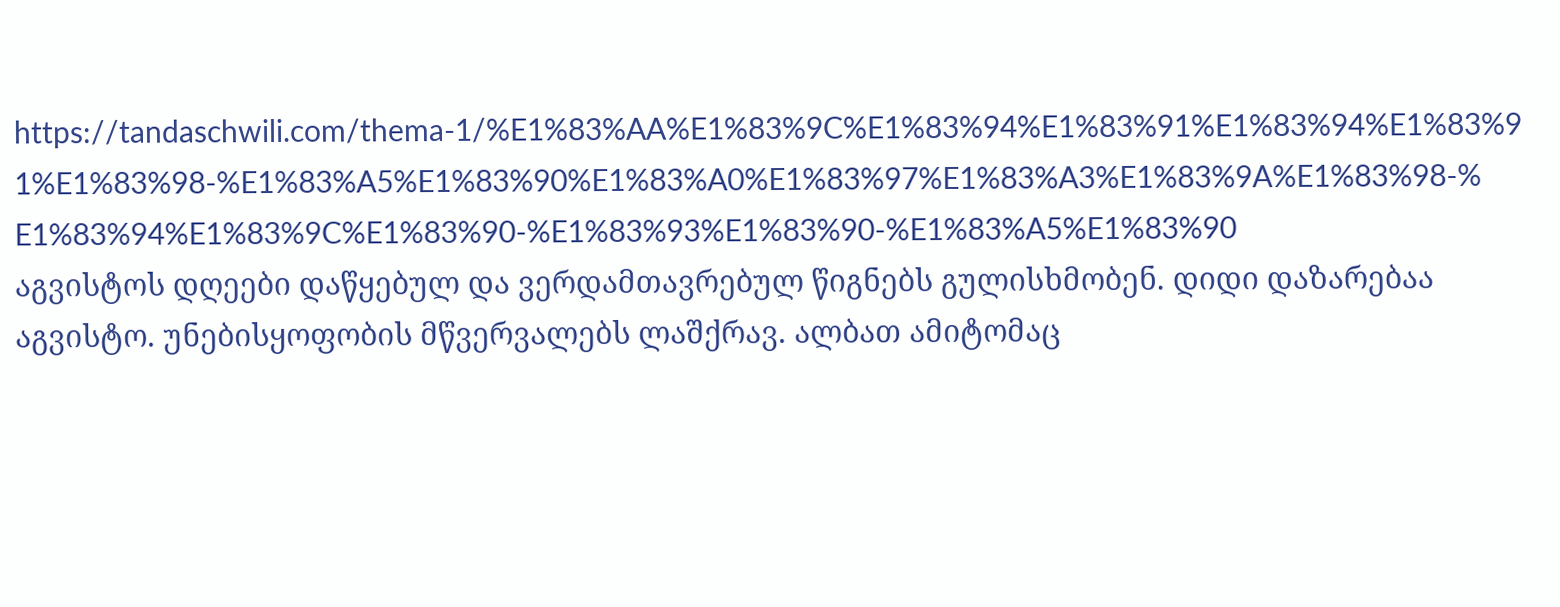https://tandaschwili.com/thema-1/%E1%83%AA%E1%83%9C%E1%83%94%E1%83%91%E1%83%94%E1%83%91%E1%83%98-%E1%83%A5%E1%83%90%E1%83%A0%E1%83%97%E1%83%A3%E1%83%9A%E1%83%98-%E1%83%94%E1%83%9C%E1%83%90-%E1%83%93%E1%83%90-%E1%83%A5%E1%83%90
აგვისტოს დღეები დაწყებულ და ვერდამთავრებულ წიგნებს გულისხმობენ. დიდი დაზარებაა აგვისტო. უნებისყოფობის მწვერვალებს ლაშქრავ. ალბათ ამიტომაც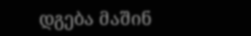დგება მაშინ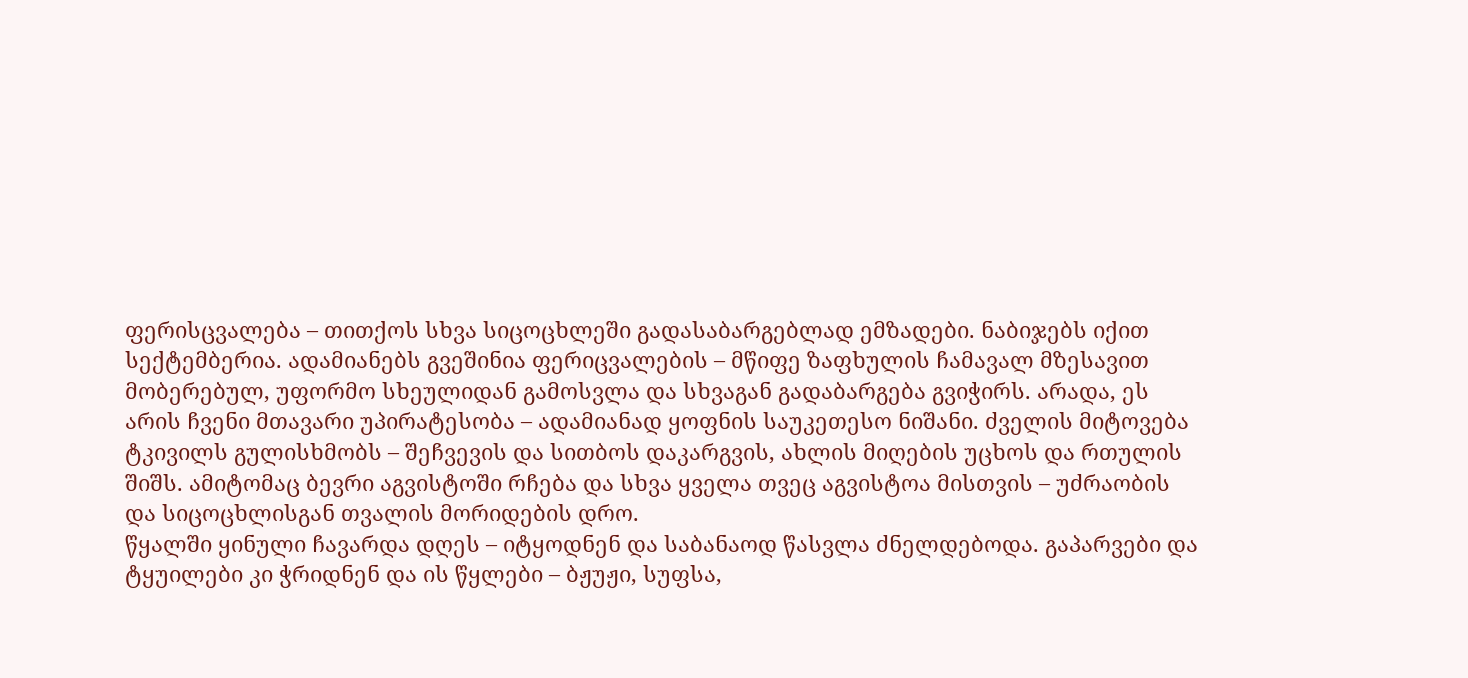ფერისცვალება – თითქოს სხვა სიცოცხლეში გადასაბარგებლად ემზადები. ნაბიჯებს იქით სექტემბერია. ადამიანებს გვეშინია ფერიცვალების – მწიფე ზაფხულის ჩამავალ მზესავით მობერებულ, უფორმო სხეულიდან გამოსვლა და სხვაგან გადაბარგება გვიჭირს. არადა, ეს არის ჩვენი მთავარი უპირატესობა – ადამიანად ყოფნის საუკეთესო ნიშანი. ძველის მიტოვება ტკივილს გულისხმობს – შეჩვევის და სითბოს დაკარგვის, ახლის მიღების უცხოს და რთულის შიშს. ამიტომაც ბევრი აგვისტოში რჩება და სხვა ყველა თვეც აგვისტოა მისთვის – უძრაობის და სიცოცხლისგან თვალის მორიდების დრო.
წყალში ყინული ჩავარდა დღეს – იტყოდნენ და საბანაოდ წასვლა ძნელდებოდა. გაპარვები და ტყუილები კი ჭრიდნენ და ის წყლები – ბჟუჟი, სუფსა,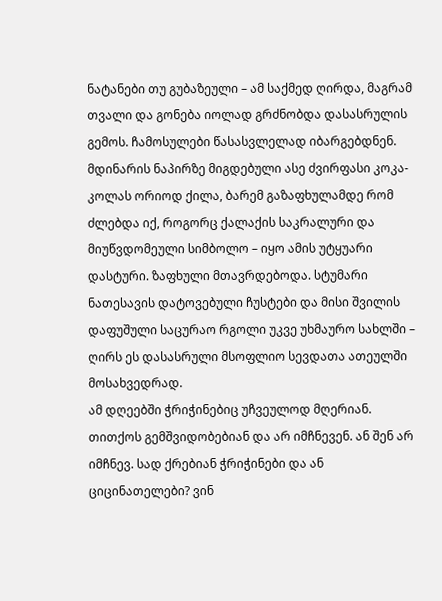ნატანები თუ გუბაზეული – ამ საქმედ ღირდა, მაგრამ თვალი და გონება იოლად გრძნობდა დასასრულის გემოს. ჩამოსულები წასასვლელად იბარგებდნენ. მდინარის ნაპირზე მიგდებული ასე ძვირფასი კოკა-კოლას ორიოდ ქილა, ბარემ გაზაფხულამდე რომ ძლებდა იქ, როგორც ქალაქის საკრალური და მიუწვდომეული სიმბოლო – იყო ამის უტყუარი დასტური. ზაფხული მთავრდებოდა. სტუმარი ნათესავის დატოვებული ჩუსტები და მისი შვილის დაფუშული საცურაო რგოლი უკვე უხმაურო სახლში – ღირს ეს დასასრული მსოფლიო სევდათა ათეულში მოსახვედრად.
ამ დღეებში ჭრიჭინებიც უჩვეულოდ მღერიან. თითქოს გემშვიდობებიან და არ იმჩნევენ. ან შენ არ იმჩნევ. სად ქრებიან ჭრიჭინები და ან ციცინათელები? ვინ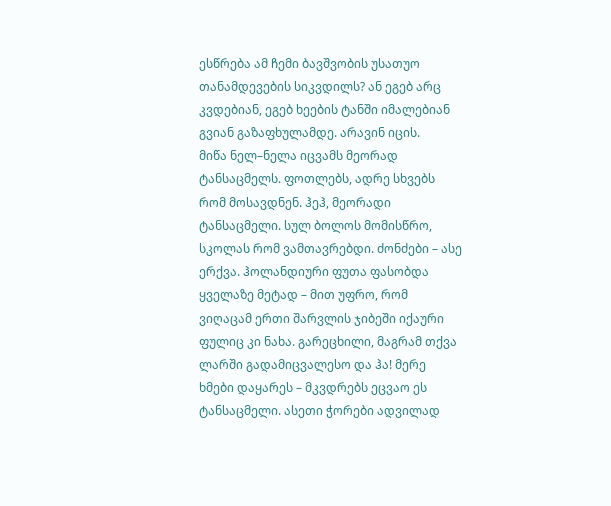ესწრება ამ ჩემი ბავშვობის უსათუო თანამდევების სიკვდილს? ან ეგებ არც კვდებიან, ეგებ ხეების ტანში იმალებიან გვიან გაზაფხულამდე. არავინ იცის.
მიწა ნელ–ნელა იცვამს მეორად ტანსაცმელს. ფოთლებს, ადრე სხვებს რომ მოსავდნენ. ჰეჰ, მეორადი ტანსაცმელი. სულ ბოლოს მომისწრო, სკოლას რომ ვამთავრებდი. ძონძები – ასე ერქვა. ჰოლანდიური ფუთა ფასობდა ყველაზე მეტად – მით უფრო, რომ ვიღაცამ ერთი შარვლის ჯიბეში იქაური ფულიც კი ნახა. გარეცხილი, მაგრამ თქვა ლარში გადამიცვალესო და ჰა! მერე ხმები დაყარეს – მკვდრებს ეცვაო ეს ტანსაცმელი. ასეთი ჭორები ადვილად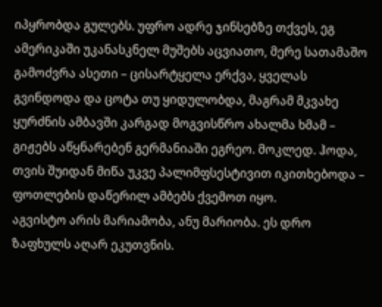იპყრობდა გულებს. უფრო ადრე ჯინსებზე თქვეს, ეგ ამერიკაში უკანასკნელ მუშებს აცვიათო, მერე სათამაშო გამოძვრა ასეთი – ცისარტყელა ერქვა, ყველას გვინდოდა და ცოტა თუ ყიდულობდა, მაგრამ მკვახე ყურძნის ამბავში კარგად მოგვისწრო ახალმა ხმამ – გიჟებს აწყნარებენ გერმანიაში ეგრეო. მოკლედ. ჰოდა, თვის შუიდან მიწა უკვე პალიმფსესტივით იკითხებოდა – ფოთლების დაწერილ ამბებს ქვემოთ იყო.
აგვისტო არის მარიამობა, ანუ მარიობა. ეს დრო ზაფხულს აღარ ეკუთვნის.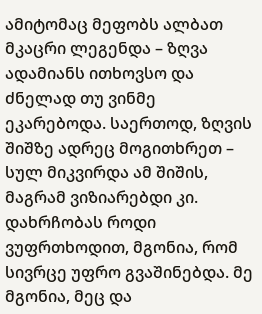ამიტომაც მეფობს ალბათ მკაცრი ლეგენდა – ზღვა ადამიანს ითხოვსო და ძნელად თუ ვინმე ეკარებოდა. საერთოდ, ზღვის შიშზე ადრეც მოგითხრეთ – სულ მიკვირდა ამ შიშის, მაგრამ ვიზიარებდი კი. დახრჩობას როდი ვუფრთხოდით, მგონია, რომ სივრცე უფრო გვაშინებდა. მე მგონია, მეც და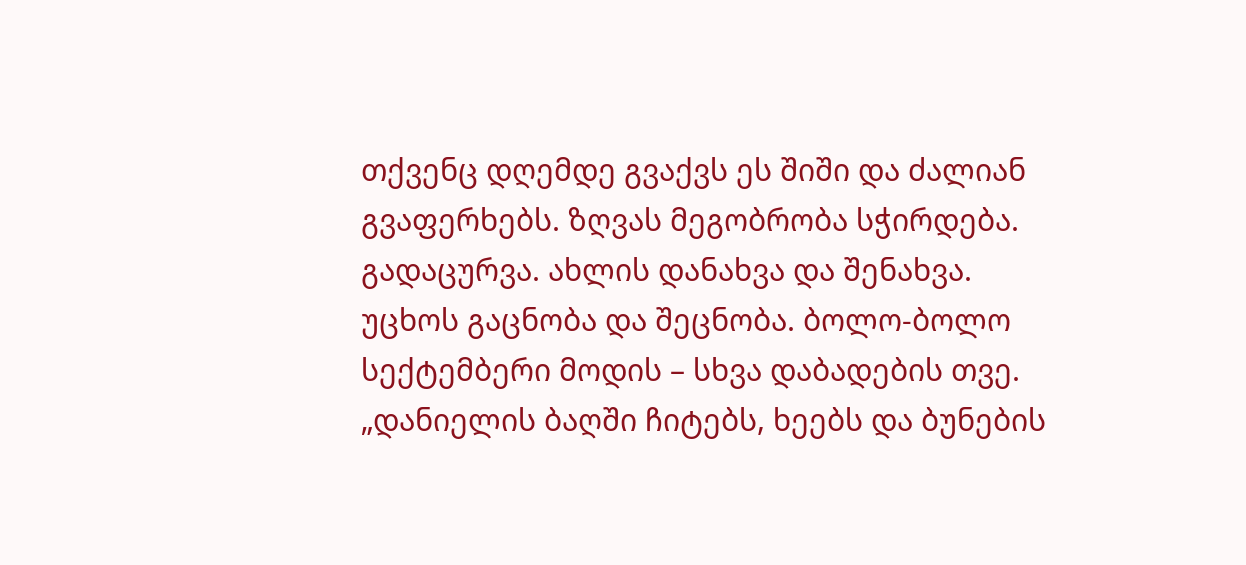თქვენც დღემდე გვაქვს ეს შიში და ძალიან გვაფერხებს. ზღვას მეგობრობა სჭირდება. გადაცურვა. ახლის დანახვა და შენახვა. უცხოს გაცნობა და შეცნობა. ბოლო-ბოლო სექტემბერი მოდის – სხვა დაბადების თვე.
„დანიელის ბაღში ჩიტებს, ხეებს და ბუნების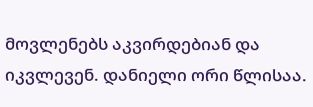მოვლენებს აკვირდებიან და იკვლევენ. დანიელი ორი წლისაა.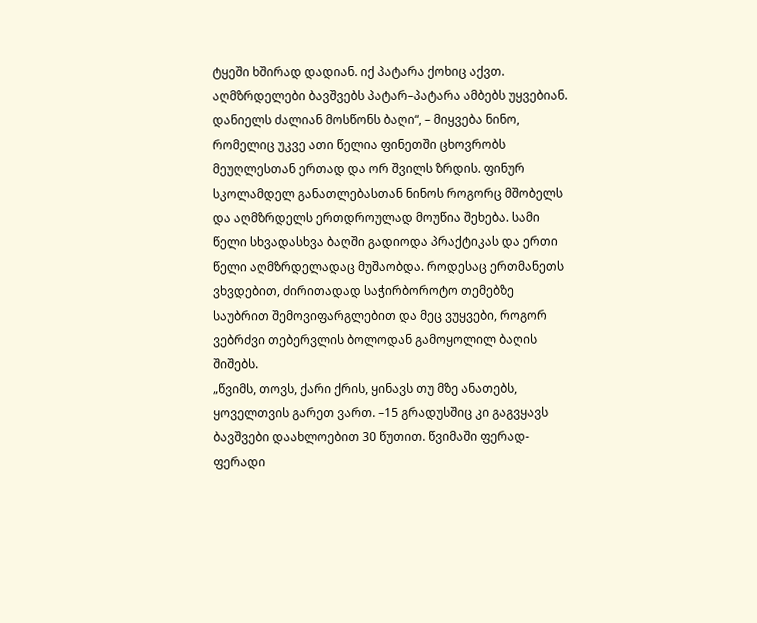ტყეში ხშირად დადიან. იქ პატარა ქოხიც აქვთ. აღმზრდელები ბავშვებს პატარ–პატარა ამბებს უყვებიან. დანიელს ძალიან მოსწონს ბაღი“, – მიყვება ნინო, რომელიც უკვე ათი წელია ფინეთში ცხოვრობს მეუღლესთან ერთად და ორ შვილს ზრდის. ფინურ სკოლამდელ განათლებასთან ნინოს როგორც მშობელს და აღმზრდელს ერთდროულად მოუწია შეხება. სამი წელი სხვადასხვა ბაღში გადიოდა პრაქტიკას და ერთი წელი აღმზრდელადაც მუშაობდა. როდესაც ერთმანეთს ვხვდებით, ძირითადად საჭირბოროტო თემებზე საუბრით შემოვიფარგლებით და მეც ვუყვები, როგორ ვებრძვი თებერვლის ბოლოდან გამოყოლილ ბაღის შიშებს.
„წვიმს, თოვს, ქარი ქრის, ყინავს თუ მზე ანათებს, ყოველთვის გარეთ ვართ. –15 გრადუსშიც კი გაგვყავს ბავშვები დაახლოებით 30 წუთით. წვიმაში ფერად-ფერადი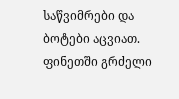საწვიმრები და ბოტები აცვიათ. ფინეთში გრძელი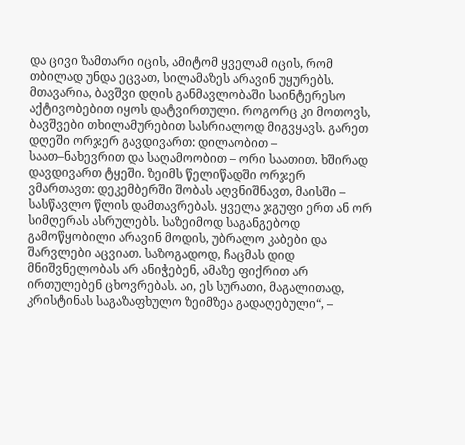და ცივი ზამთარი იცის, ამიტომ ყველამ იცის, რომ თბილად უნდა ეცვათ, სილამაზეს არავინ უყურებს. მთავარია, ბავშვი დღის განმავლობაში საინტერესო აქტივობებით იყოს დატვირთული. როგორც კი მოთოვს, ბავშვები თხილამურებით სასრიალოდ მიგვყავს. გარეთ დღეში ორჯერ გავდივართ: დილაობით – საათ–ნახევრით და საღამოობით – ორი საათით. ხშირად დავდივართ ტყეში. ზეიმს წელიწადში ორჯერ ვმართავთ: დეკემბერში შობას აღვნიშნავთ, მაისში – სასწავლო წლის დამთავრებას. ყველა ჯგუფი ერთ ან ორ სიმღერას ასრულებს. საზეიმოდ საგანგებოდ გამოწყობილი არავინ მოდის, უბრალო კაბები და შარვლები აცვიათ. საზოგადოდ, ჩაცმას დიდ მნიშვნელობას არ ანიჭებენ, ამაზე ფიქრით არ ირთულებენ ცხოვრებას. აი, ეს სურათი, მაგალითად, კრისტინას საგაზაფხულო ზეიმზეა გადაღებული“, –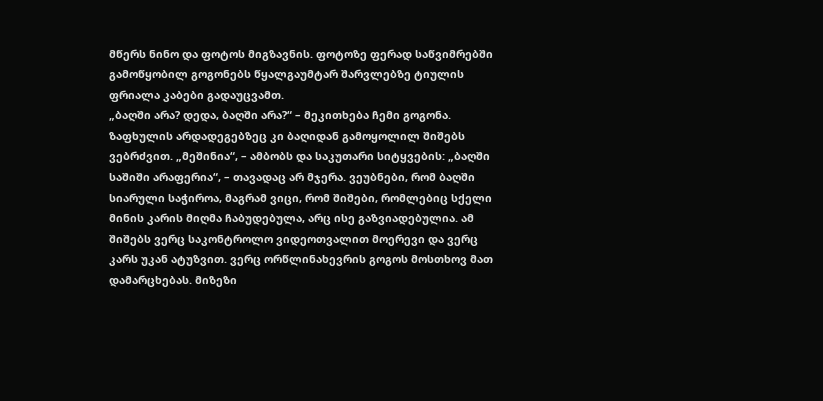მწერს ნინო და ფოტოს მიგზავნის. ფოტოზე ფერად საწვიმრებში გამოწყობილ გოგონებს წყალგაუმტარ შარვლებზე ტიულის ფრიალა კაბები გადაუცვამთ.
„ბაღში არა? დედა, ბაღში არა?“ – მეკითხება ჩემი გოგონა. ზაფხულის არდადეგებზეც კი ბაღიდან გამოყოლილ შიშებს ვებრძვით. „მეშინია“, – ამბობს და საკუთარი სიტყვების: „ბაღში საშიში არაფერია“, – თავადაც არ მჯერა. ვეუბნები, რომ ბაღში სიარული საჭიროა, მაგრამ ვიცი, რომ შიშები, რომლებიც სქელი მინის კარის მიღმა ჩაბუდებულა, არც ისე გაზვიადებულია. ამ შიშებს ვერც საკონტროლო ვიდეოთვალით მოერევი და ვერც კარს უკან ატუზვით. ვერც ორწლინახევრის გოგოს მოსთხოვ მათ დამარცხებას. მიზეზი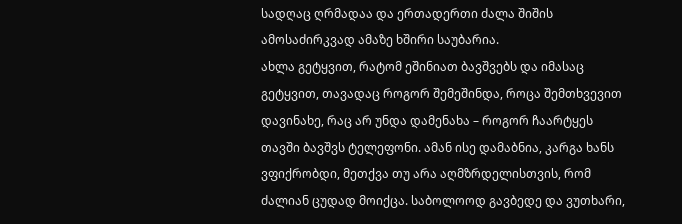სადღაც ღრმადაა და ერთადერთი ძალა შიშის ამოსაძირკვად ამაზე ხშირი საუბარია.
ახლა გეტყვით, რატომ ეშინიათ ბავშვებს და იმასაც გეტყვით, თავადაც როგორ შემეშინდა, როცა შემთხვევით დავინახე, რაც არ უნდა დამენახა – როგორ ჩაარტყეს თავში ბავშვს ტელეფონი. ამან ისე დამაბნია, კარგა ხანს ვფიქრობდი, მეთქვა თუ არა აღმზრდელისთვის, რომ ძალიან ცუდად მოიქცა. საბოლოოდ გავბედე და ვუთხარი,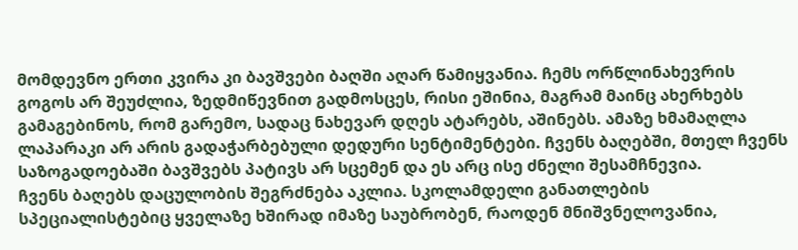მომდევნო ერთი კვირა კი ბავშვები ბაღში აღარ წამიყვანია. ჩემს ორწლინახევრის გოგოს არ შეუძლია, ზედმიწევნით გადმოსცეს, რისი ეშინია, მაგრამ მაინც ახერხებს გამაგებინოს, რომ გარემო, სადაც ნახევარ დღეს ატარებს, აშინებს. ამაზე ხმამაღლა ლაპარაკი არ არის გადაჭარბებული დედური სენტიმენტები. ჩვენს ბაღებში, მთელ ჩვენს საზოგადოებაში ბავშვებს პატივს არ სცემენ და ეს არც ისე ძნელი შესამჩნევია.
ჩვენს ბაღებს დაცულობის შეგრძნება აკლია. სკოლამდელი განათლების სპეციალისტებიც ყველაზე ხშირად იმაზე საუბრობენ, რაოდენ მნიშვნელოვანია,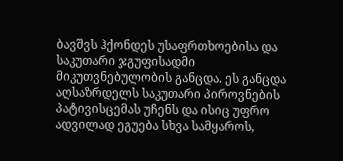ბავშვს ჰქონდეს უსაფრთხოებისა და საკუთარი ჯგუფისადმი მიკუთვნებულობის განცდა. ეს განცდა აღსაზრდელს საკუთარი პიროვნების პატივისცემას უჩენს და ისიც უფრო ადვილად ეგუება სხვა სამყაროს,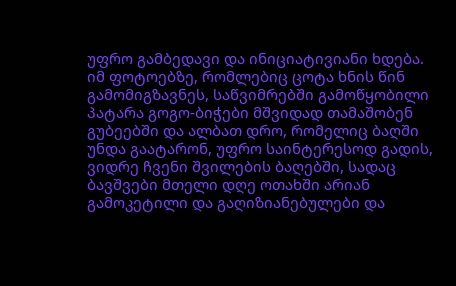უფრო გამბედავი და ინიციატივიანი ხდება.
იმ ფოტოებზე, რომლებიც ცოტა ხნის წინ გამომიგზავნეს, საწვიმრებში გამოწყობილი პატარა გოგო-ბიჭები მშვიდად თამაშობენ გუბეებში და ალბათ დრო, რომელიც ბაღში უნდა გაატარონ, უფრო საინტერესოდ გადის, ვიდრე ჩვენი შვილების ბაღებში, სადაც ბავშვები მთელი დღე ოთახში არიან გამოკეტილი და გაღიზიანებულები და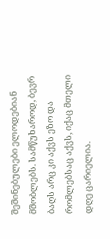შეშინებულები ელოდებიან მშობლებს. სამწუხაროდ, ბევრ ბაღს არც კი აქვს ეზო და რომლებსაც აქვს, იქაც მთელი დღე ცარიელია.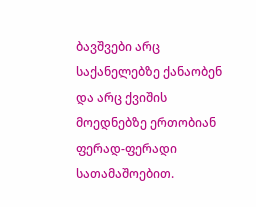ბავშვები არც საქანელებზე ქანაობენ და არც ქვიშის მოედნებზე ერთობიან ფერად-ფერადი სათამაშოებით.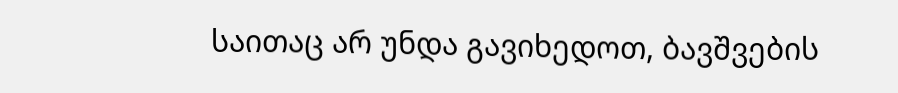საითაც არ უნდა გავიხედოთ, ბავშვების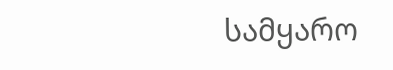სამყარო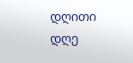დღითი დღე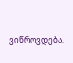ვიწროვდება.